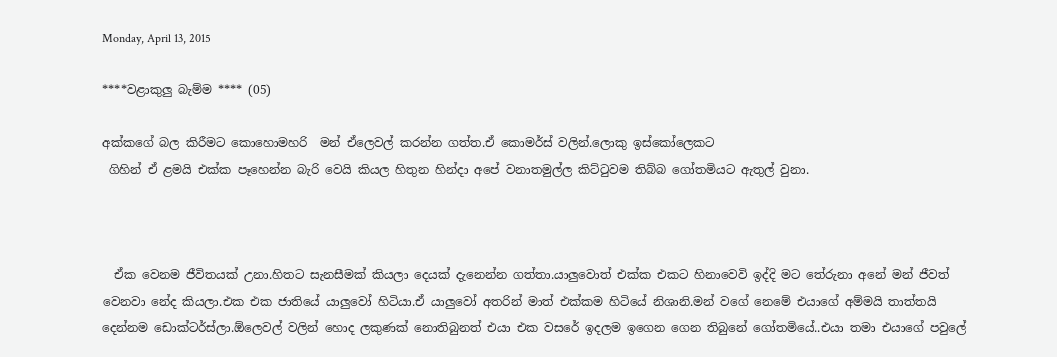Monday, April 13, 2015

****වළාකුලු බැම්ම **** (05)

අක්කගේ බල කිරීමට කොහොමහරි  මන් ඒලෙවල් කරන්න ගත්ත.ඒ කොමර්ස් වලින්.ලොකු ඉස්කෝලෙකට
 ගිහින් ඒ ළමයි එක්ක පෑහෙන්න බැරි වෙයි කියල හිතුන හින්දා අපේ වනාතමුල්ල කිට්ටුවම තිබ්බ ගෝතමියට ඇතුල් වුනා.



  ඒක වෙනම ජීවිතයක් උනා.හිතට සැනසීමක් කියලා දෙයක් දැනෙන්න ගත්තා.යාලුවොත් එක්ක එකට හිනාවෙවි ඉද්දි මට තේරුනා අනේ මන් ජීවත් වෙනවා නේද කියලා.එක එක ජාතියේ යාලුවෝ හිටියා.ඒ යාලුවෝ අතරින් මාත් එක්කම හිටියේ නිශානි.මන් වගේ නෙමේ එයාගේ අම්මයි තාත්තයි දෙන්නම ඩොක්ටර්ස්ලා.ඕලෙවල් වලින් හොද ලකුණක් නොතිබුනත් එයා එක වසරේ ඉදලම ඉගෙන ගෙන තිබුනේ ගෝතමියේ..එයා තමා එයාගේ පවුලේ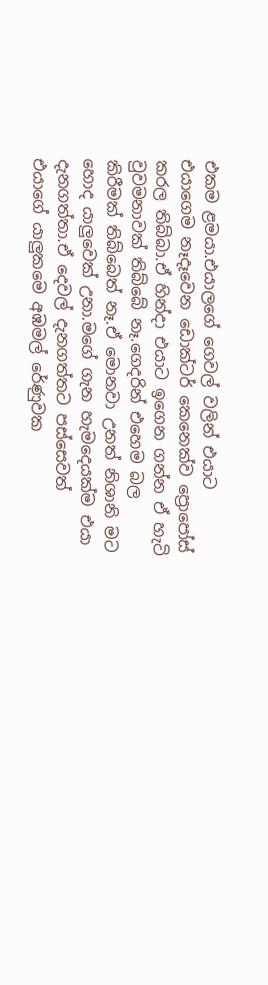එකම ළමයා.එයාලගේ ගෙවල් වලින් එයාට එයාගෙම නෑදෑවෙන ඩොක්ටර් කෙනෙක්ව ප්‍රොපෝස් කරල තිබ්බා.ඒ හින්දා එයාට ඉගෙන ගන්න ඒ හැටි වුවමනාවක් තිබ්බේ නෑ.ගෙදරින් එහෙම බල කිරීමක් තිබ්බෙත් නෑ.ඒ මොනවා උනත් නිශානි මට හොද යාලුවෙක් උනා.මගේ ගැන හැමදෙයක්ම එයා දැනගත්තා.ඒ දෙවල් දැනගත්තට පස්සෙවත්  එයාගේ යාලුකමෙ අඹමල් රේණුවක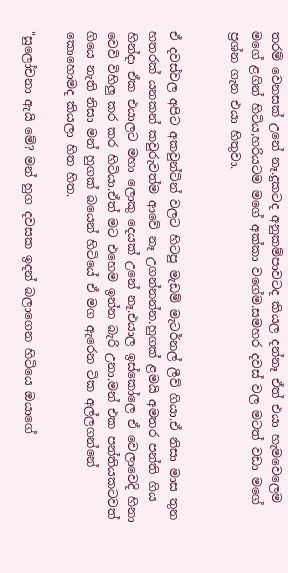තරම් වෙනසක් උනේ නෑ.දුකටද අනුකම්පාවටද කියල දන්නෑ ඒත් එයා හැමවෙලෙම මගේ ළගින් හිටිය,හරියටම මගේ අක්කා වගේම.සමහර දවස් වල මටත් වඩා මගේ ප්‍රශ්න ගැන එයා හිතුවා.


ඒ දවස්වල අපිට අකවුන්ටින් වලට හිටපු මැඩම් මැටර්නල් ලීව් ගියා.ඒ නිසා මාස තුන හතරක් යනකන් කවුරුවත්ම ආවේ නෑ උගන්නන්න.හුගක් ළමයි අමතර පන්ති ගිය හින්දා ඒක එයාලට මහා ලොකු දෙයක් උනේ නෑ.එයාල ඉස්කෝලෙ ඒ වෙලාවෙදි හිනා වෙවි විහිලු කර කර හිටියා.ඒත් මට එහෙම ඉන්න බැරි උනා.මන් එක පන්තියකටවත් ගියෙ නැති නිසා මන් හුගක් බයෙන් හිටියේ ඒ මග ඇරෙන ටික අල්ලගන්නේ කොහොමද කියලා හිත හිත.

"සුලෝචනා ඇයි මේ? මන් හුග දවසක ඉදන් බලාගෙන හිටියෙ ඔයාගේ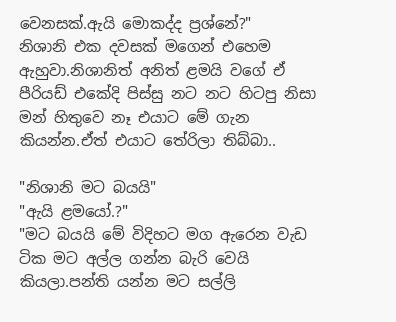වෙනසක්.ඇයි මොකද්ද ප්‍රශ්නේ?"
නිශානි එක දවසක් මගෙන් එහෙම ඇහුවා.නිශානිත් අනිත් ළමයි වගේ ඒ පීරියඩ් එකේදි පිස්සු නට නට හිටපු නිසා මන් හිතුවෙ නෑ එයාට මේ ගැන කියන්න.ඒත් එයාට තේරිලා තිබ්බා..

"නිශානි මට බයයි"
"ඇයි ළමයෝ.?"
"මට බයයි මේ විදිහට මග ඇරෙන වැඩ ටික මට අල්ල ගන්න බැරි වෙයි කියලා.පන්ති යන්න මට සල්ලි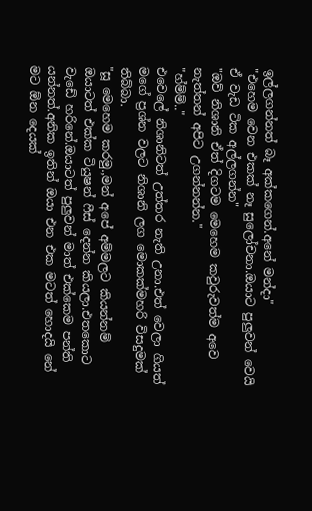ඉල්ලගන්නත් බෑ අක්කගෙන්.අනේ මන්දා"
"එහෙම වෙන එකක් නෑ සුලෝචනා.ඔයාට පුලුවන් වෙයි ඒ වැඩ ටික අල්ලගන්න"
"ඔව් නිශානි ඒත් දිගටම මෙහෙම කවුරුවත්ම අවෙ නැත්තන් අපිට උගන්නන්න."
"හ්ම්ම්.."
එවෙලේ නිශානිටත් උත්තර නැති උනා.එත් වෙලා ගියත් මගේ ප්‍රශ්න වලට නිශානි ලග මොකක්මහරි විසදුමක් තිබ්බා.
"සූ මෙහෙම කරමු.,මන් අපේ අම්මලට කියන්නම් ඔයාටත් එක්ක ටියුෂන් ෆීස් දෙන්න කියලා.එතකොට වැඩේ හරිනේ.ඔයාටත් පුලුවන් මාත් එක්කෙම පන්ති යන්නත්.අනික ඉතින් ඔයා එන එක මටත් හොදයි නේ මට ඕන දෙයක්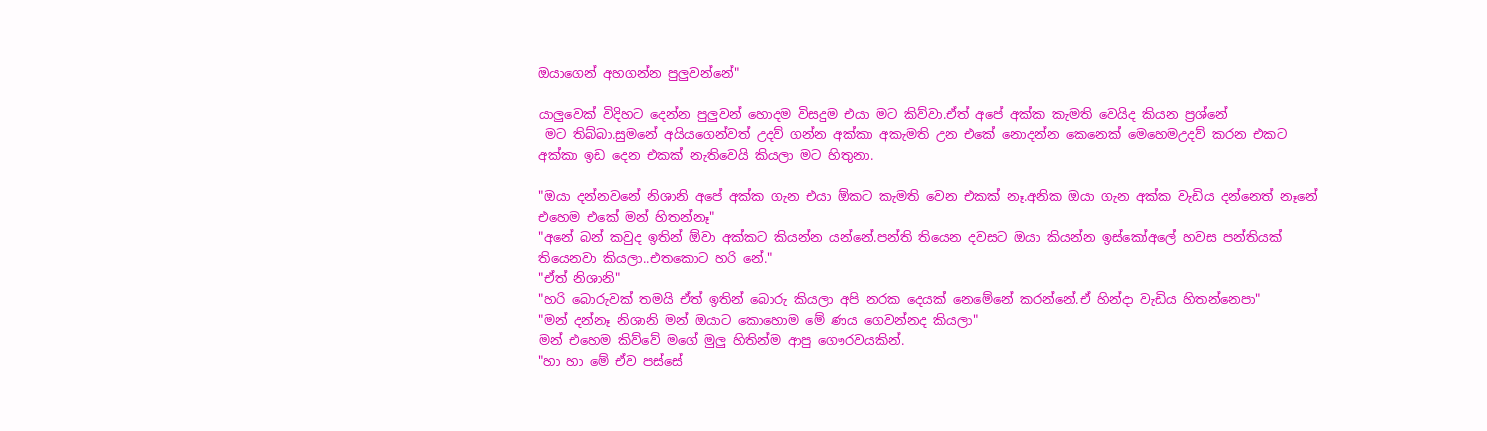ඔයාගෙන් අහගන්න පුලුවන්නේ"

යාලුවෙක් විදිහට දෙන්න පුලුවන් හොදම විසදුම එයා මට කිව්වා.ඒත් අපේ අක්ක කැමති වෙයිද කියන ප්‍රශ්නේ
 මට තිබ්බා.සුමනේ අයියගෙන්වත් උදව් ගන්න අක්කා අකැමති උන එකේ නොදන්න කෙනෙක් මෙහෙමඋදව් කරන එකට අක්කා ඉඩ දෙන එකක් නැතිවෙයි කියලා මට හිතුනා.

"ඔයා දන්නවනේ නිශානි අපේ අක්ක ගැන එයා ඕකට කැමති වෙන එකක් නෑ.අනික ඔයා ගැන අක්ක වැඩිය දන්නෙත් නෑනේ එහෙම එකේ මන් හිතන්නෑ"
"අනේ බන් කවුද ඉතින් ඕවා අක්කට කියන්න යන්නේ.පන්ති තියෙන දවසට ඔයා කියන්න ඉස්කෝඅලේ හවස පන්තියක් තියෙනවා කියලා..එතකොට හරි නේ."
"ඒත් නිශානි"
"හරි බොරුවක් තමයි ඒත් ඉතින් බොරු කියලා අපි නරක දෙයක් නෙමේනේ කරන්නේ.ඒ හින්දා වැඩිය හිතන්නෙපා"
"මන් දන්නෑ නිශානි මන් ඔයාට කොහොම මේ ණය ගෙවන්නද කියලා"
මන් එහෙම කිව්වේ මගේ මුලු හිතින්ම ආපු ගෞරවයකින්.
"හා හා මේ ඒව පස්සේ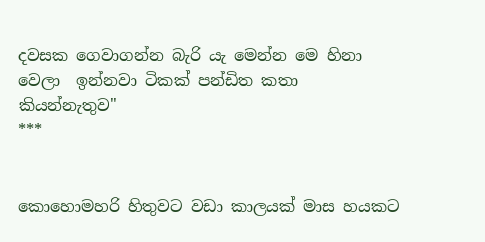දවසක ගෙවාගන්න බැරි යැ මෙන්න මෙ හිනා වෙලා  ඉන්නවා ටිකක් පන්ඩිත කතා කියන්නැතුව"
***


කොහොමහරි හිතුවට වඩා කාලයක් මාස හයකට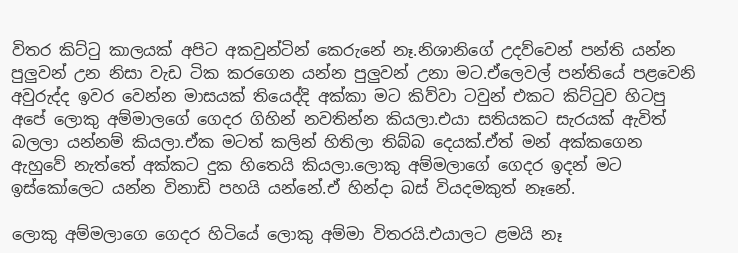විතර කිට්ටු කාලයක් අපිට අකවුන්ටින් කෙරුනේ නෑ.නිශානිගේ උදව්වෙන් පන්ති යන්න පුලුවන් උන නිසා වැඩ ටික කරගෙන යන්න පුලුවන් උනා මට.ඒලෙවල් පන්තියේ පළවෙනි අවුරුද්ද ඉවර වෙන්න මාසයක් තියෙද්දි අක්කා මට කිව්වා ටවුන් එකට කිට්ටුව හිටපු අපේ ලොකු අම්මාලගේ ගෙදර ගිහින් නවතින්න කියලා.එයා සතියකට සැරයක් ඇවිත් බලලා යන්නම් කියලා.ඒක මටත් කලින් හිතිලා තිබ්බ දෙයක්.ඒත් මන් අක්කගෙන ඇහුවේ නැත්තේ අක්කට දුක හිතෙයි කියලා.ලොකු අම්මලාගේ ගෙදර ඉදන් මට ඉස්කෝලෙට යන්න විනාඩි පහයි යන්නේ.ඒ හින්දා බස් වියදමකුත් නෑනේ.

ලොකු අම්මලාගෙ ගෙදර හිටියේ ලොකු අම්මා විතරයි.එයාලට ළමයි නෑ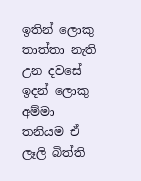ඉතින් ලොකු තාත්තා නැති උන දවසේ ඉදන් ලොකු අම්මා තනියම ඒ ලෑලි බිත්ති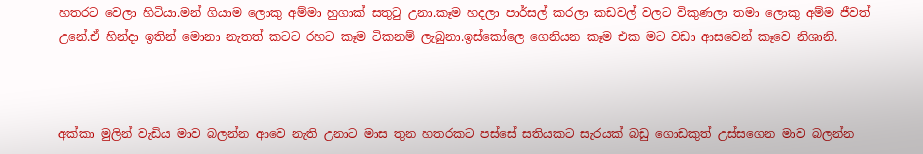හතරට වෙලා හිටියා.මන් ගියාම ලොකු අම්මා හුගාක් සතුටු උනා.කෑම හදලා පාර්සල් කරලා කඩවල් වලට විකුණලා තමා ලොකු අම්ම ජීවත් උනේ.ඒ හින්දා ඉතින් මොනා නැතත් කටට රහට කෑම ටිකනම් ලැබුනා.ඉස්කෝලෙ ගෙනියන කෑම එක මට වඩා ආසවෙන් කෑවෙ නිශානි.



අක්කා මුලින් වැඩිය මාව බලන්න ආවෙ නැති උනාට මාස තුන හතරකට පස්සේ සතියකට සැරයක් බඩු ගොඩකුත් උස්සගෙන මාව බලන්න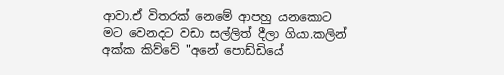ආවා.ඒ විතරක් නෙමේ ආපහු යනකොට මට වෙනදට වඩා සල්ලිත් දීලා ගියා.කලින් අක්ක කිව්වේ "අනේ පොඩ්ඩියේ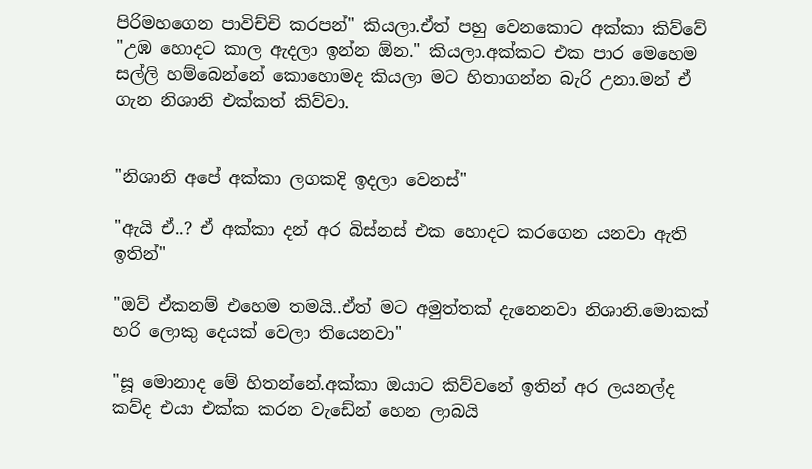පිරිමහගෙන පාවිච්චි කරපන්" කියලා.ඒත් පහු වෙනකොට අක්කා කිව්වේ "උඹ හොදට කාල ඇදලා ඉන්න ඕන." කියලා.අක්කට එක පාර මෙහෙම සල්ලි හම්බෙන්නේ කොහොමද කියලා මට හිතාගන්න බැරි උනා.මන් ඒ ගැන නිශානි එක්කත් කිව්වා.


"නිශානි අපේ අක්කා ලගකදි ඉදලා වෙනස්"

"ඇයි ඒ..? ඒ අක්කා දන් අර බිස්නස් එක හොදට කරගෙන යනවා ඇති ඉතින්"

"ඔව් ඒකනම් එහෙම තමයි..ඒත් මට අමුත්තක් දැනෙනවා නිශානි.මොකක් හරි ලොකු දෙයක් වෙලා තියෙනවා"

"සූ මොනාද මේ හිතන්නේ.අක්කා ඔයාට කිව්වනේ ඉතින් අර ලයනල්ද කව්ද එයා එක්ක කරන වැඩේන් හෙන ලාබයි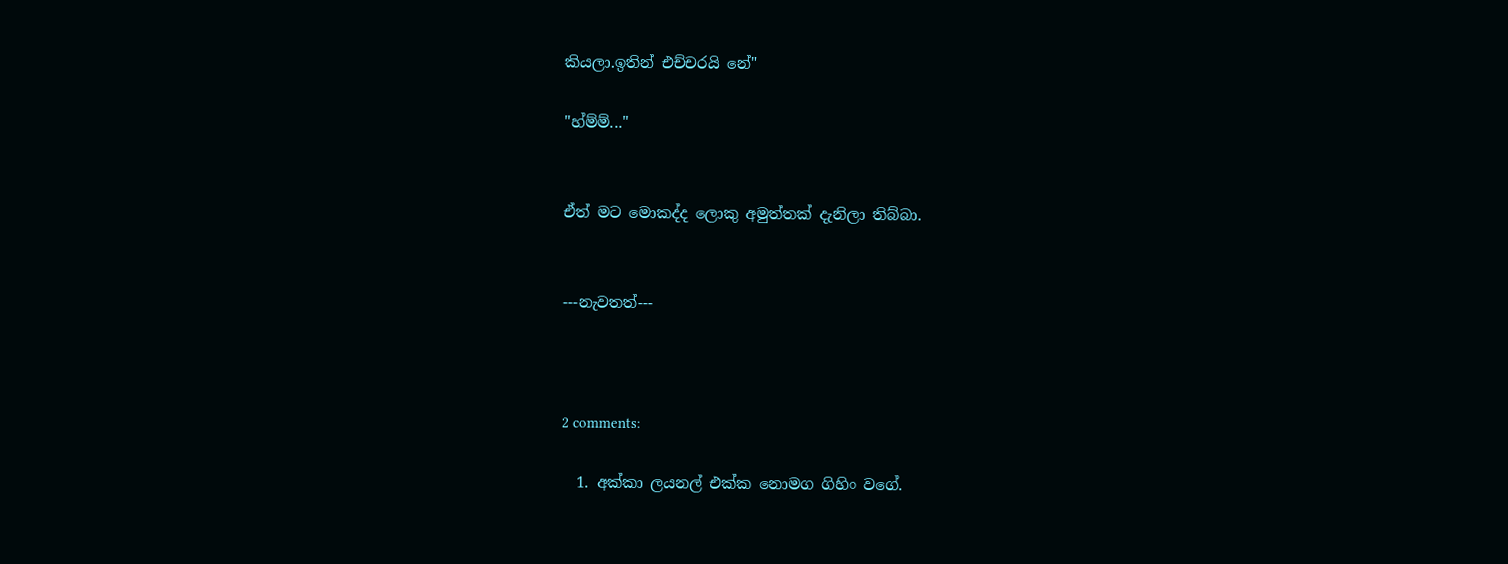කියලා.ඉතින් එච්චරයි නේ"

"හ්ම්ම්..."


ඒත් මට මොකද්ද ලොකු අමුත්තක් දැනිලා තිබ්බා.


---නැවතත්---



2 comments:

  1. අක්කා ලයනල් එක්ක නොමග ගිහිං වගේ.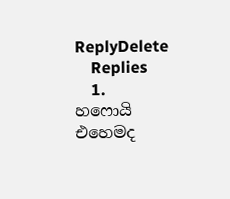ReplyDelete
    Replies
    1. හෆොයි එහෙමද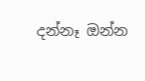දන්නෑ ඔන්න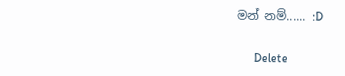මන් නම්...... :D

      Delete